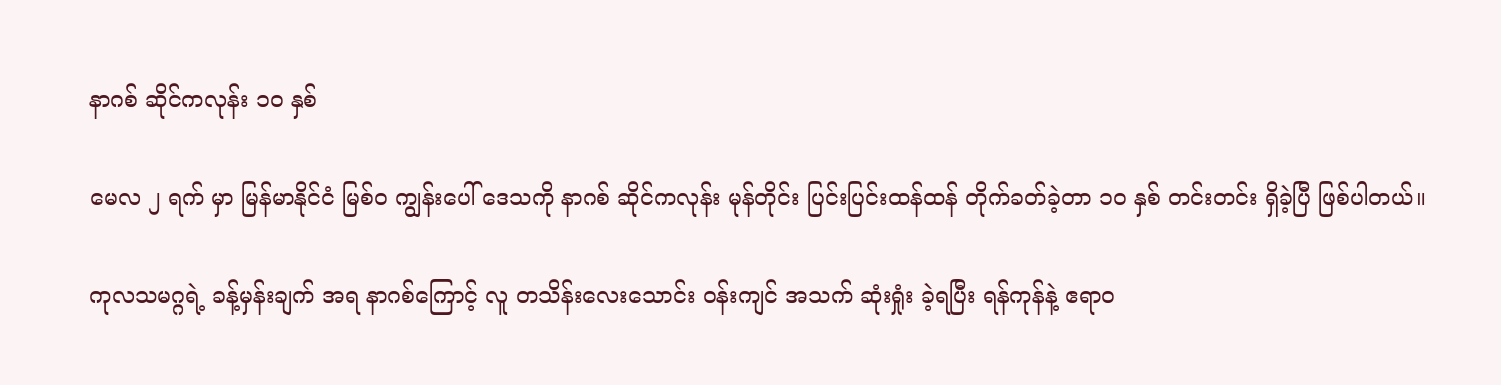နာဂစ် ဆိုင်ကလုန်း ၁ဝ နှစ်

မေလ ၂ ရက် မှာ မြန်မာနိုင်ငံ မြစ်ဝ ကျွန်းပေါ် ဒေသကို နာဂစ် ဆိုင်ကလုန်း မုန်တိုင်း ပြင်းပြင်းထန်ထန် တိုက်ခတ်ခဲ့တာ ၁ဝ နှစ် တင်းတင်း ရှိခဲ့ပြီ ဖြစ်ပါတယ်။

ကုလသမဂ္ဂရဲ့ ခန့်မှန်းချက် အရ နာဂစ်ကြောင့် လူ တသိန်းလေးသောင်း ဝန်းကျင် အသက် ဆုံးရှုံး ခဲ့ရပြီး ရန်ကုန်နဲ့ ဧရာဝ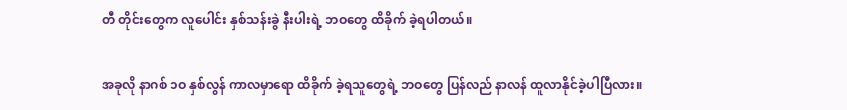တီ တိုင်းတွေက လူပေါင်း နှစ်သန်းခွဲ နီးပါးရဲ့ ဘဝတွေ ထိခိုက် ခဲ့ရပါတယ်။

အခုလို နာဂစ် ၁ဝ နှစ်လွန် ကာလမှာရော ထိခိုက် ခဲ့ရသူတွေရဲ့ ဘဝတွေ ပြန်လည် နာလန် ထူလာနိုင်ခဲ့ပါပြီလား။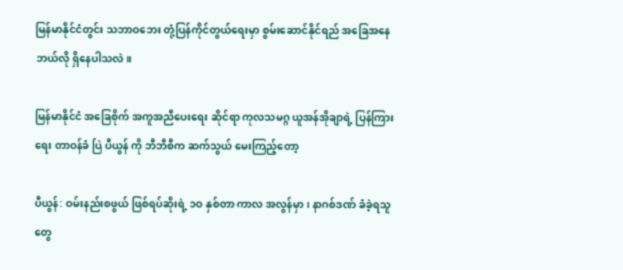မြန်မာနိုင်ငံတွင်း သဘာဝဘေး တုံ့ပြန်ကိုင်တွယ်ရေးမှာ စွမ်းဆောင်နိုင်ရည် အခြေအနေ ဘယ်လို ရှိနေပါသလဲ။

မြန်မာနိုင်ငံ အခြေစိုက် အကူအညီပေးရေး ဆိုင်ရာ ကုလသမဂ္ဂ ယူအန်အိုချာရဲ့ ပြန်ကြားရေး တာဝန်ခံ ပြဲ ပီယွန် ကို ဘီဘီစီက ဆက်သွယ် မေးကြည့်တော့

ပီယွန်: ဝမ်းနည်းစဖွယ် ဖြစ်ရပ်ဆိုးရဲ့ ၁ဝ နှစ်တာ ကာလ အလွန်မှာ၊ နာဂစ်ဒဏ် ခံခဲ့ရသူတွေ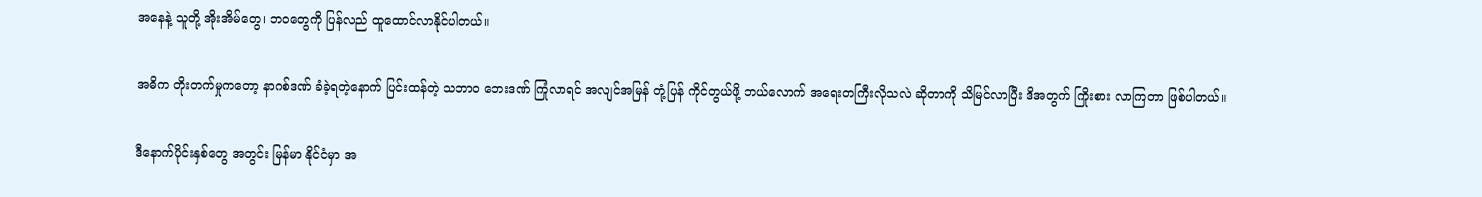အနေနဲ့ သူတို့ အိုးအိမ်တွေ၊ ဘဝတွေကို ပြန်လည် ထူထောင်လာနိုင်ပါတယ်။

အဓိက တိုးတက်မှုကတော့ နာဂစ်ဒဏ် ခံခဲ့ရတဲ့နောက် ပြင်းထန်တဲ့ သဘာဝ ဘေးဒဏ် ကြုံလာရင် အလျင်အမြန် တုံ့ပြန် ကိုင်တွယ်ဖို့ ဘယ်လောက် အရေးတကြီးလိုသလဲ ဆိုတာကို သိမြင်လာပြီး ဒိအတွက် ကြိုးစား လာကြတာ ဖြစ်ပါတယ်။

ဒီနောက်ပိုင်းနှစ်တွေ အတွင်း မြန်မာ နိုင်ငံမှာ အ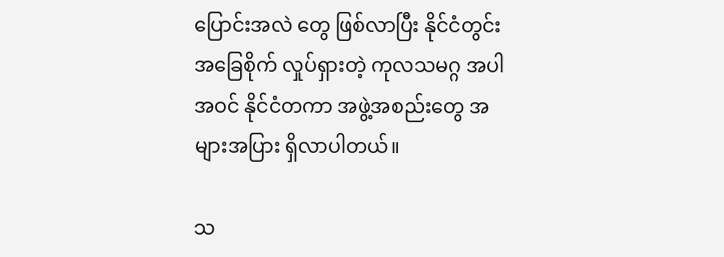ပြောင်းအလဲ တွေ ဖြစ်လာပြီး နိုင်ငံတွင်း အခြေစိုက် လှုပ်ရှားတဲ့ ကုလသမဂ္ဂ အပါအဝင် နိုင်ငံတကာ အဖွဲ့အစည်းတွေ အများအပြား ရှိလာပါတယ်။

သ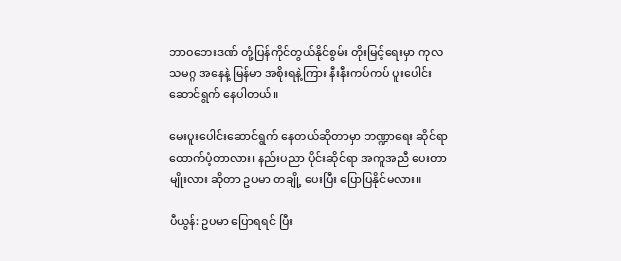ဘာဝဘေးဒဏ် တုံ့ပြန်ကိုင်တွယ်နိုင်စွမ်း တိုးမြင့်ရေးမှာ ကုလသမဂ္ဂ အနေနဲ့ မြန်မာ အစိုးရနဲ့ကြား နီးနီးကပ်ကပ် ပူးပေါင်းဆောင်ရွက် နေပါတယ်။

မေးပူးပေါင်းဆောင်ရွက် နေတယ်ဆိုတာမှာ ဘဏ္ဍာရေး ဆိုင်ရာ ထောက်ပံ့တာလား၊ နည်းပညာ ပိုင်းဆိုင်ရာ အကူအညီ ပေးတာမျိုးလား ဆိုတာ ဥပမာ တချို့ ပေးပြီး ပြောပြနိုင်မလား။

ပီယွန်: ဥပမာ ပြောရရင် ပြီး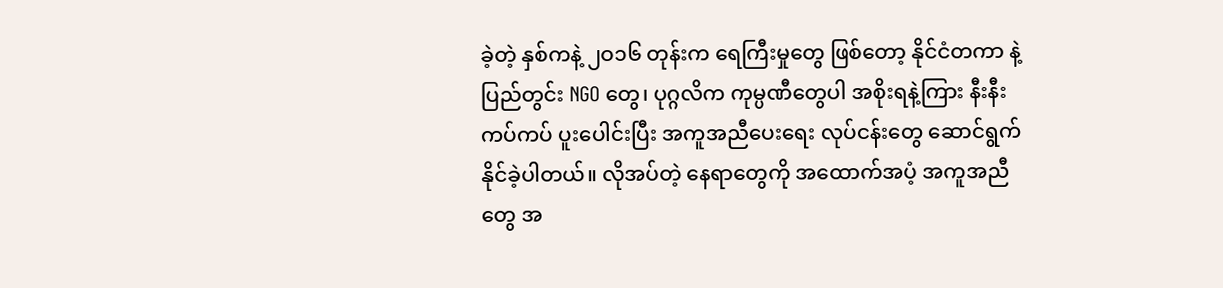ခဲ့တဲ့ နှစ်ကနဲ့ ၂ဝ၁၆ တုန်းက ရေကြီးမှုတွေ ဖြစ်တော့ နိုင်ငံတကာ နဲ့ ပြည်တွင်း NGO တွေ၊ ပုဂ္ဂလိက ကုမ္ပဏီတွေပါ အစိုးရနဲ့ကြား နီးနီးကပ်ကပ် ပူးပေါင်းပြီး အကူအညီပေးရေး လုပ်ငန်းတွေ ဆောင်ရွက် နိုင်ခဲ့ပါတယ်။ လိုအပ်တဲ့ နေရာတွေကို အထောက်အပံ့ အကူအညီတွေ အ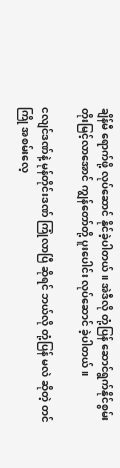ချိန်မီ ရောက်ဖို့ လုပ်ဆောင် နိုင်ခဲ့ပါတယ်။ အဲဒီလို တုံ့ပြန် ဆောင်ရွက်နိုင်စွမ်း တိုးမြင့်လာအောင် ကျွန်တော်တို့ ပူးပေါင်း လုပ်ဆောင် ခဲ့ပါတယ်။

ငလျင်ဒဏ်နဲ့ မုန်တိုင်းဒဏ် ကြုံလာပြီ ဆိုရင် ဘယ်လို တုံ့ပြန် မလဲ ဆိုတဲ့ တင်ကြို အစမ်းလေ့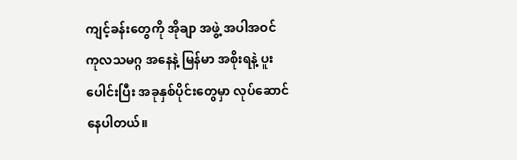ကျင့်ခန်းတွေကို အိုချာ အဖွဲ့ အပါအဝင် ကုလသမဂ္ဂ အနေနဲ့ မြန်မာ အစိုးရနဲ့ ပူးပေါင်းပြီး အခုနှစ်ပိုင်းတွေမှာ လုပ်ဆောင် နေပါတယ်။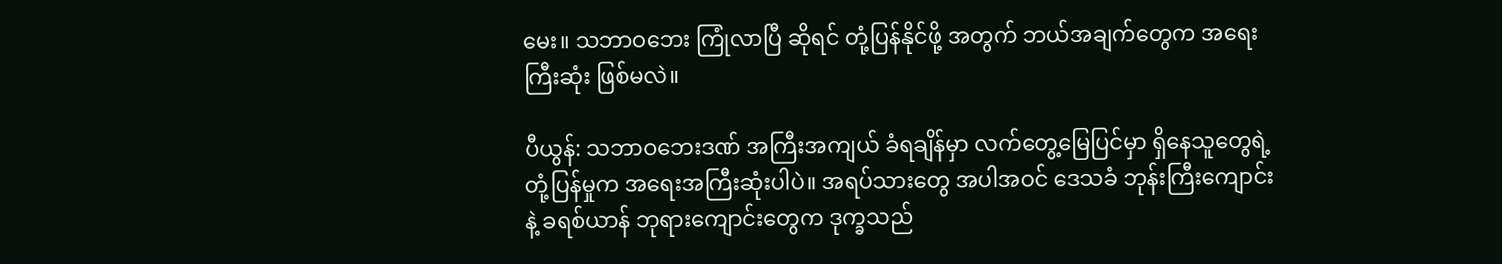မေး။ သဘာဝဘေး ကြုံလာပြီ ဆိုရင် တုံ့ပြန်နိုင်ဖို့ အတွက် ဘယ်အချက်တွေက အရေးကြီးဆုံး ဖြစ်မလဲ။

ပီယွန်: သဘာဝဘေးဒဏ် အကြီးအကျယ် ခံရချိန်မှာ လက်တွေ့မြေပြင်မှာ ရှိနေသူတွေရဲ့ တုံ့ပြန်မှုက အရေးအကြီးဆုံးပါပဲ။ အရပ်သားတွေ အပါအဝင် ဒေသခံ ဘုန်းကြီးကျောင်းနဲ့ ခရစ်ယာန် ဘုရားကျောင်းတွေက ဒုက္ခသည်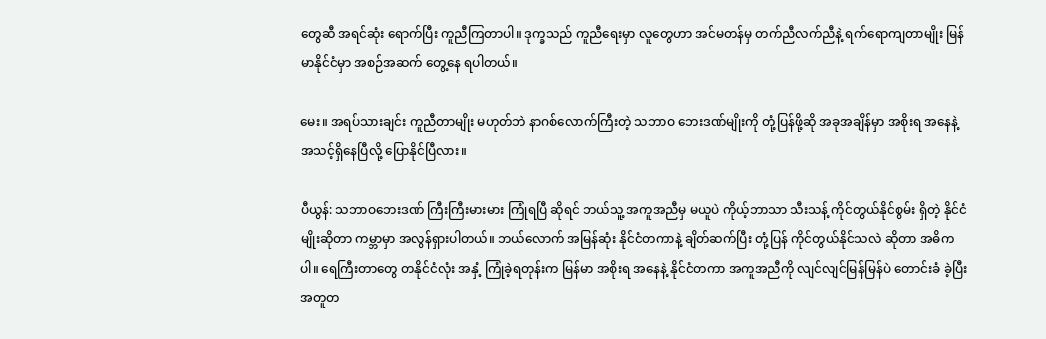တွေဆီ အရင်ဆုံး ရောက်ပြီး ကူညီကြတာပါ။ ဒုက္ခသည် ကူညီရေးမှာ လူတွေဟာ အင်မတန်မှ တက်ညီလက်ညီနဲ့ ရက်ရောကျတာမျိုး မြန်မာနိုင်ငံမှာ အစဉ်အဆက် တွေ့နေ ရပါတယ်။

မေး။ အရပ်သားချင်း ကူညီတာမျိုး မဟုတ်ဘဲ နာဂစ်လောက်ကြီးတဲ့ သဘာဝ ဘေးဒဏ်မျိုးကို တုံ့ပြန်ဖို့ဆို အခုအချိန်မှာ အစိုးရ အနေနဲ့ အသင့်ရှိနေပြီလို့ ပြောနိုင်ပြီလား။

ပီယွန်: သဘာဝဘေးဒဏ် ကြီးကြီးမားမား ကြုံရပြီ ဆိုရင် ဘယ်သူ့ အကူအညီမှ မယူပဲ ကိုယ့်ဘာသာ သီးသန့် ကိုင်တွယ်နိုင်စွမ်း ရှိတဲ့ နိုင်ငံမျိုးဆိုတာ ကမ္ဘာမှာ အလွန်ရှားပါတယ်။ ဘယ်လောက် အမြန်ဆုံး နိုင်ငံတကာနဲ့ ချိတ်ဆက်ပြီး တုံ့ပြန် ကိုင်တွယ်နိုင်သလဲ ဆိုတာ အဓိကပါ။ ရေကြီးတာတွေ တနိုင်ငံလုံး အနှံ့ ကြုံခဲ့ရတုန်းက မြန်မာ အစိုးရ အနေနဲ့ နိုင်ငံတကာ အကူအညီကို လျင်လျင်မြန်မြန်ပဲ တောင်းခံ ခဲ့ပြီး အတူတ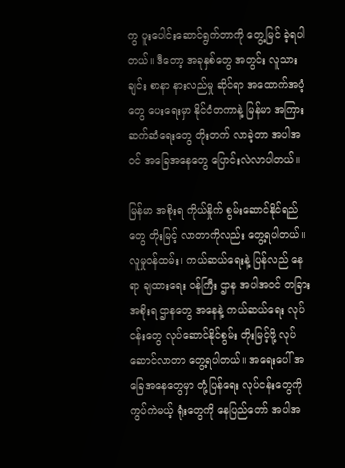ကွ ပူးပေါင်းဆောင်ရွက်တာကို တွေ့မြင် ခဲ့ရပါတယ်။ ဒီတော့ အခုနှစ်တွေ အတွင်း လူသားချင်း စာနာ နားလည်မှု ဆိုင်ရာ အထောက်အပံ့တွေ ပေးရေးမှာ နိုင်ငံတကာနဲ့ မြန်မာ အကြား ဆက်ဆံရေးတွေ တိုးတက် လာခဲ့တာ အပါအဝင် အခြေအနေတွေ ပြောင်းလဲလာပါတယ်။

မြန်မာ အစိုးရ ကိုယ်နှိုက် စွမ်းဆောင်နိုင်ရည်တွေ တိုးမြင့် လာတာကိုလည်း တွေ့ရပါတယ်။ လူမှုဝန်ထမ်း၊ ကယ်ဆယ်ရေးနဲ့ ပြန်လည် နေရာ ချထားရေး ဝန်ကြီး ဌာန အပါအဝင် တခြား အစိုးရ ဌာနတွေ အနေနဲ့ ကယ်ဆယ်ရေး လုပ်ငန်းတွေ လုပ်ဆောင်နိုင်စွမ်း တိုးမြင့်ဖို့ လုပ်ဆောင်လာတာ တွေ့ရပါတယ်။ အရေးပေါ် အခြေအနေတွေမှာ တုံ့ပြန်ရေး လုပ်ငန်းတွေကို ကွပ်ကဲမယ့် ရုံးတွေကို နေပြည်တော် အပါအ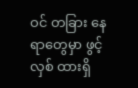ဝင် တခြား နေရာတွေမှာ ဖွင့်လှစ် ထားရှိ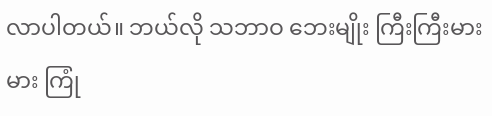လာပါတယ်။ ဘယ်လို သဘာဝ ဘေးမျိုး ကြီးကြီးမားမား ကြုံ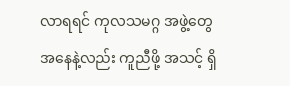လာရရင် ကုလသမဂ္ဂ အဖွဲ့တွေ အနေနဲ့လည်း ကူညီဖို့ အသင့် ရှိ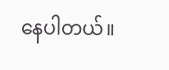နေပါတယ်။